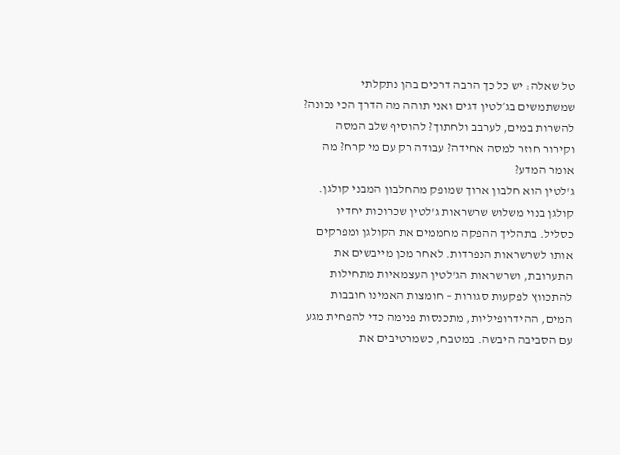טל שאלה: יש כל כך הרבה דרכים בהן נתקלתי שמשתמשים בג׳לטין דגים ואני תוהה מה הדרך הכי נכונה? להשרות במים, לערבב ולחתוך? להוסיף שלב המסה וקירור חוזר למסה אחידה? עבודה רק עם מי קרח? מה אומר המדע?
ג'לטין הוא חלבון ארוך שמופק מהחלבון המבני קולגן. קולגן בנוי משלוש שרשראות ג'לטין שכרוכות יחדיו כסליל. בתהליך ההפקה מחממים את הקולגן ומפרקים אותו לשרשראות הנפרדות. לאחר מכן מייבשים את התערובת, ושרשראות הג'לטין העצמאיות מתחילות להתכווץ לפקעות סגורות – חומצות האמינו חובבות המים, ההידרופיליות, מתכנסות פנימה כדי להפחית מגע עם הסביבה היבשה. במטבח, כשמרטיבים את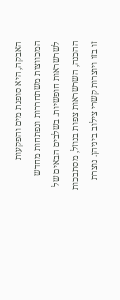האבקה, היא סופגת מים והפקעות המכווצות משתחררות ונפתחות מחדש לשרשראות חופשיות. בשלבים הבאים של ההכנה, השרשראות צפות בנוזל, מסתבכות זו בזו ויוצרות קשרי צילוב ביניהן. נוצרת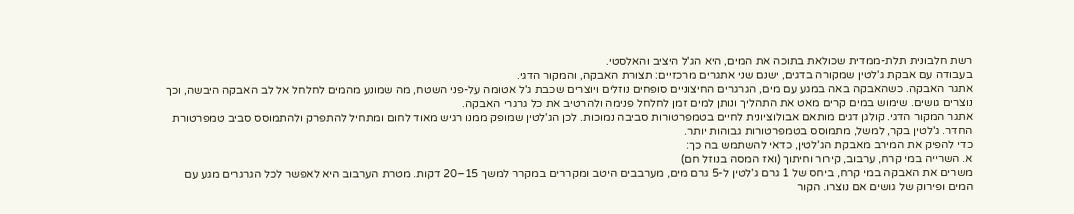רשת חלבונית תלת-ממדית שכולאת בתוכה את המים, היא הג'ל היציב והאלסטי.
בעבודה עם אבקת ג'לטין שמקורה בדגים, ישנם שני אתגרים מרכזיים: תצורת האבקה, והמקור הדגי.
אתגר האבקה. כשהאבקה באה במגע עם מים, הגרגרים החיצוניים סופחים נוזלים ויוצרים שכבת ג'ל אטומה על-פני השטח, מה שמונע מהמים לחלחל אל לב האבקה היבשה, וכך נוצרים גושים. שימוש במים קרים מאט את התהליך ונותן למים זמן לחלחל פנימה ולהרטיב את כל גרגרי האבקה.
אתגר המקור הדגי. קולגן דגים מותאם אבולוציונית לחיים בטמפרטורות סביבה נמוכות. לכן הג'לטין שמופק ממנו רגיש מאוד לחום ומתחיל להתפרק ולהתמוסס סביב טמפרטורת החדר. ג'לטין בקר, למשל, מתמוסס בטמפרטורות גבוהות יותר.
כדי להפיק את המירב מאבקת הג'לטין, כדאי להשתמש בה כך:
א. השרייה במי קרח, ערבוב, קירור וחיתוך (ואז המסה בנוזל חם)
משרים את האבקה במי קרח, ביחס של 1 גרם ג'לטין ל-5 גרם מים, מערבבים היטב ומקררים במקרר למשך 15–20 דקות. מטרת הערבוב היא לאפשר לכל הגרגרים מגע עם המים ופירוק של גושים אם נוצרו. הקור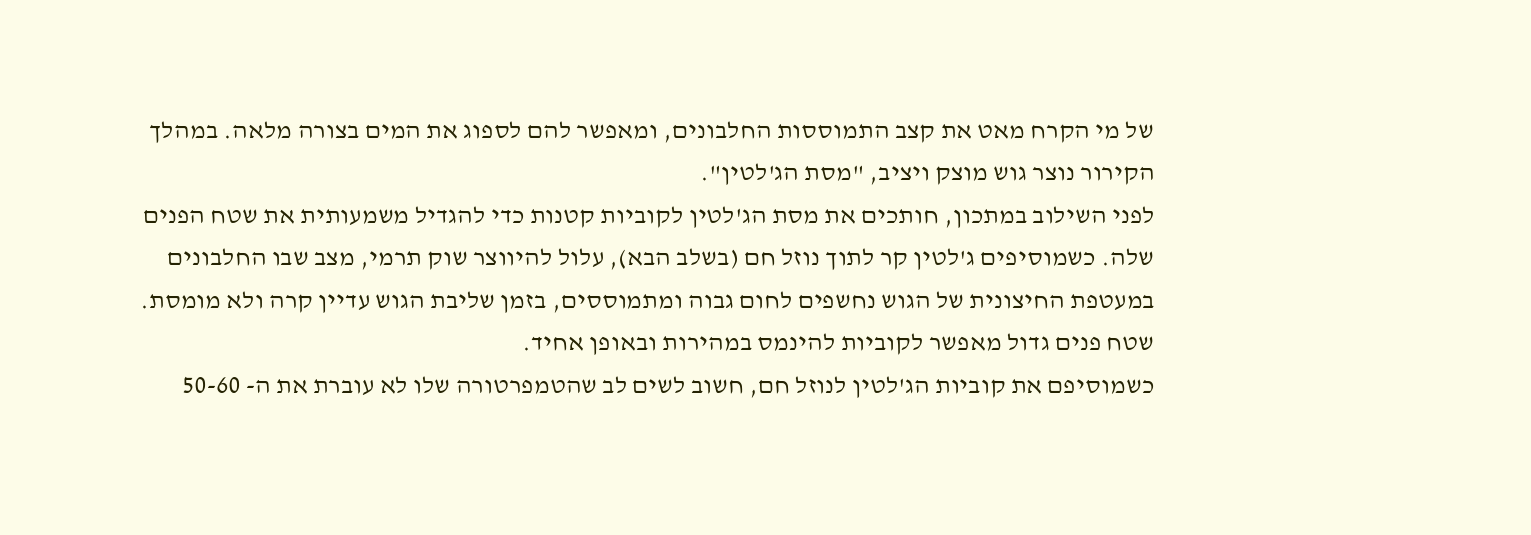של מי הקרח מאט את קצב התמוססות החלבונים, ומאפשר להם לספוג את המים בצורה מלאה. במהלך הקירור נוצר גוש מוצק ויציב, "מסת הג'לטין".
לפני השילוב במתכון, חותכים את מסת הג'לטין לקוביות קטנות כדי להגדיל משמעותית את שטח הפנים שלה. כשמוסיפים ג'לטין קר לתוך נוזל חם (בשלב הבא), עלול להיווצר שוק תרמי, מצב שבו החלבונים במעטפת החיצונית של הגוש נחשפים לחום גבוה ומתמוססים, בזמן שליבת הגוש עדיין קרה ולא מומסת. שטח פנים גדול מאפשר לקוביות להינמס במהירות ובאופן אחיד.
כשמוסיפם את קוביות הג'לטין לנוזל חם, חשוב לשים לב שהטמפרטורה שלו לא עוברת את ה- 50-60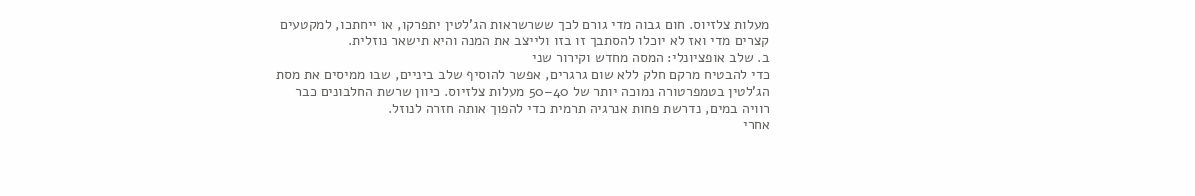מעלות צלזיוס. חום גבוה מדי גורם לכך ששרשראות הג'לטין יתפרקו, או ייחתכו, למקטעים קצרים מדי ואז לא יוכלו להסתבך זו בזו ולייצב את המנה והיא תישאר נוזלית.
ב. שלב אופציונלי: המסה מחדש וקירור שני
כדי להבטיח מרקם חלק ללא שום גרגרים, אפשר להוסיף שלב ביניים, שבו ממיסים את מסת הג'לטין בטמפרטורה נמוכה יותר של 40–50 מעלות צלזיוס. כיוון שרשת החלבונים כבר רוויה במים, נדרשת פחות אנרגיה תרמית כדי להפוך אותה חזרה לנוזל.
אחרי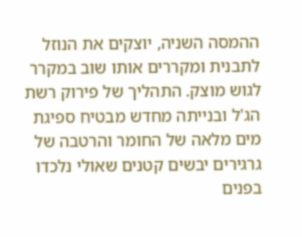ההמסה השניה, יוצקים את הנוזל לתבנית ומקררים אותו שוב במקרר לגוש מוצק. התהליך של פירוק רשת הג'ל ובנייתה מחדש מבטיח ספיגת מים מלאה של החומר והרטבה של גרגירים יבשים קטנים שאולי נלכדו בפנים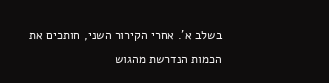בשלב א'. אחרי הקירור השני, חותכים את הכמות הנדרשת מהגוש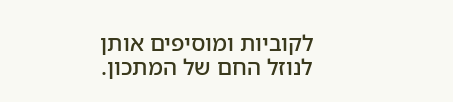לקוביות ומוסיפים אותן לנוזל החם של המתכון.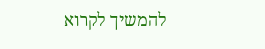להמשיך לקרוא